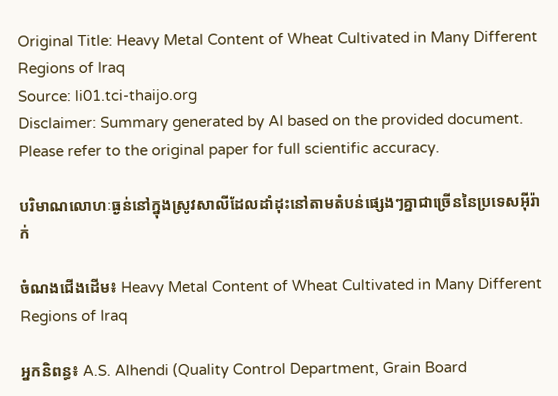Original Title: Heavy Metal Content of Wheat Cultivated in Many Different Regions of Iraq
Source: li01.tci-thaijo.org
Disclaimer: Summary generated by AI based on the provided document. Please refer to the original paper for full scientific accuracy.

បរិមាណលោហៈធ្ងន់នៅក្នុងស្រូវសាលីដែលដាំដុះនៅតាមតំបន់ផ្សេងៗគ្នាជាច្រើននៃប្រទេសអ៊ីរ៉ាក់

ចំណងជើងដើម៖ Heavy Metal Content of Wheat Cultivated in Many Different Regions of Iraq

អ្នកនិពន្ធ៖ A.S. Alhendi (Quality Control Department, Grain Board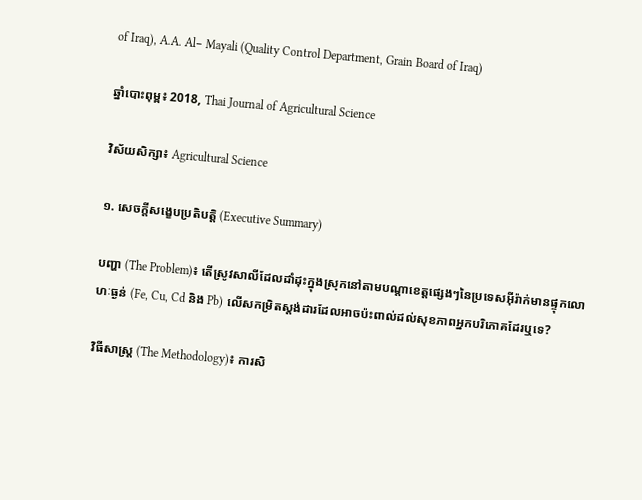of Iraq), A.A. Al− Mayali (Quality Control Department, Grain Board of Iraq)

ឆ្នាំបោះពុម្ព៖ 2018, Thai Journal of Agricultural Science

វិស័យសិក្សា៖ Agricultural Science

១. សេចក្តីសង្ខេបប្រតិបត្តិ (Executive Summary)

បញ្ហា (The Problem)៖ តើស្រូវសាលីដែលដាំដុះក្នុងស្រុកនៅតាមបណ្តាខេត្តផ្សេងៗនៃប្រទេសអ៊ីរ៉ាក់មានផ្ទុកលោហៈធ្ងន់ (Fe, Cu, Cd និង Pb) លើសកម្រិតស្តង់ដារដែលអាចប៉ះពាល់ដល់សុខភាពអ្នកបរិភោគដែរឬទេ?

វិធីសាស្ត្រ (The Methodology)៖ ការសិ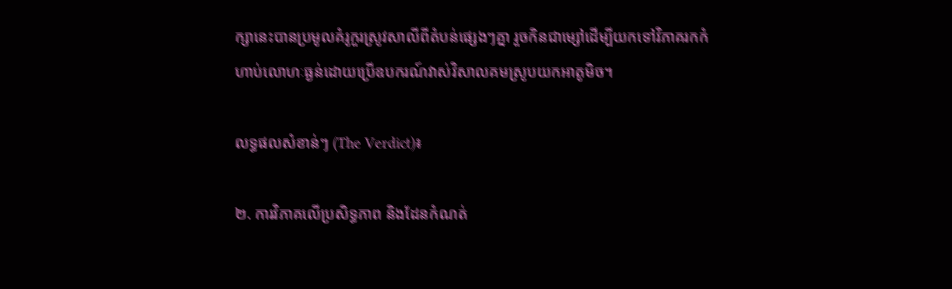ក្សានេះបានប្រមូលគំរូកួរស្រូវសាលីពីតំបន់ផ្សេងៗគ្នា រួចកិនជាម្សៅដើម្បីយកទៅវិភាគរកកំហាប់លោហៈធ្ងន់ដោយប្រើឧបករណ៍វាស់វិសាលគមស្រូបយកអាតូមិច។

លទ្ធផលសំខាន់ៗ (The Verdict)៖

២. ការវិភាគលើប្រសិទ្ធភាព និងដែនកំណត់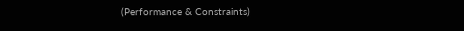(Performance & Constraints)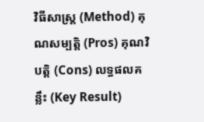វិធីសាស្ត្រ (Method) គុណសម្បត្តិ (Pros) គុណវិបត្តិ (Cons) លទ្ធផលគន្លឹះ (Key Result)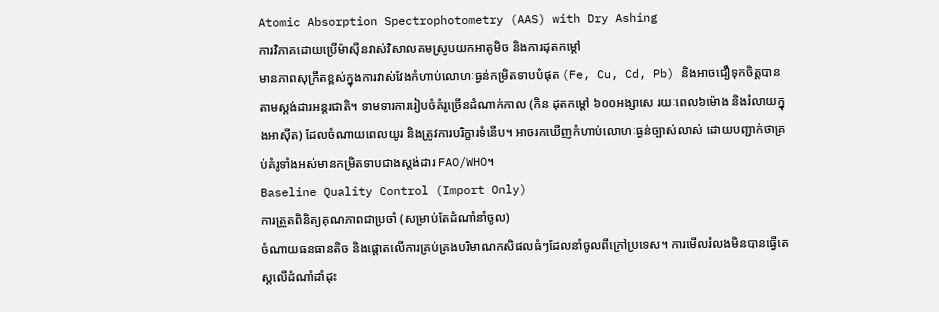Atomic Absorption Spectrophotometry (AAS) with Dry Ashing
ការវិភាគដោយប្រើម៉ាស៊ីនវាស់វិសាលគមស្រូបយកអាតូមិច និងការដុតកម្ដៅ
មានភាពសុក្រឹតខ្ពស់ក្នុងការវាស់វែងកំហាប់លោហៈធ្ងន់កម្រិតទាបបំផុត (Fe, Cu, Cd, Pb) និងអាចជឿទុកចិត្តបានតាមស្តង់ដារអន្តរជាតិ។ ទាមទារការរៀបចំគំរូច្រើនដំណាក់កាល (កិន ដុតកម្ដៅ ៦០០អង្សាសេ រយៈពេល៦ម៉ោង និងរំលាយក្នុងអាស៊ីត) ដែលចំណាយពេលយូរ និងត្រូវការបរិក្ខារទំនើប។ អាចរកឃើញកំហាប់លោហៈធ្ងន់ច្បាស់លាស់ ដោយបញ្ជាក់ថាគ្រប់គំរូទាំងអស់មានកម្រិតទាបជាងស្តង់ដារ FAO/WHO។
Baseline Quality Control (Import Only)
ការត្រួតពិនិត្យគុណភាពជាប្រចាំ (សម្រាប់តែដំណាំនាំចូល)
ចំណាយធនធានតិច និងផ្តោតលើការគ្រប់គ្រងបរិមាណកសិផលធំៗដែលនាំចូលពីក្រៅប្រទេស។ ការមើលរំលងមិនបានធ្វើតេស្តលើដំណាំដាំដុះ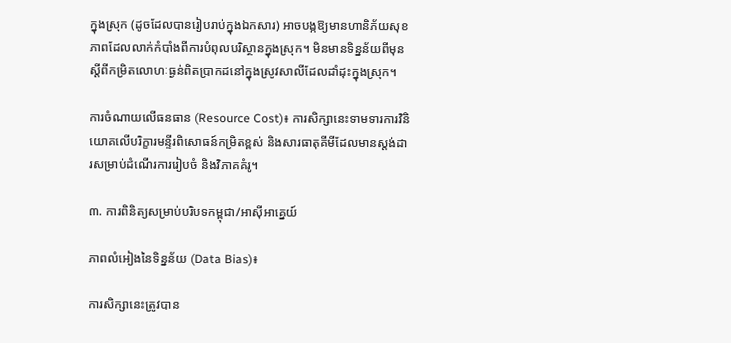ក្នុងស្រុក (ដូចដែលបានរៀបរាប់ក្នុងឯកសារ) អាចបង្កឱ្យមានហានិភ័យសុខភាពដែលលាក់កំបាំងពីការបំពុលបរិស្ថានក្នុងស្រុក។ មិនមានទិន្នន័យពីមុនស្តីពីកម្រិតលោហៈធ្ងន់ពិតប្រាកដនៅក្នុងស្រូវសាលីដែលដាំដុះក្នុងស្រុក។

ការចំណាយលើធនធាន (Resource Cost)៖ ការសិក្សានេះទាមទារការវិនិយោគលើបរិក្ខារមន្ទីរពិសោធន៍កម្រិតខ្ពស់ និងសារធាតុគីមីដែលមានស្តង់ដារសម្រាប់ដំណើរការរៀបចំ និងវិភាគគំរូ។

៣. ការពិនិត្យសម្រាប់បរិបទកម្ពុជា/អាស៊ីអាគ្នេយ៍

ភាពលំអៀងនៃទិន្នន័យ (Data Bias)៖

ការសិក្សានេះត្រូវបាន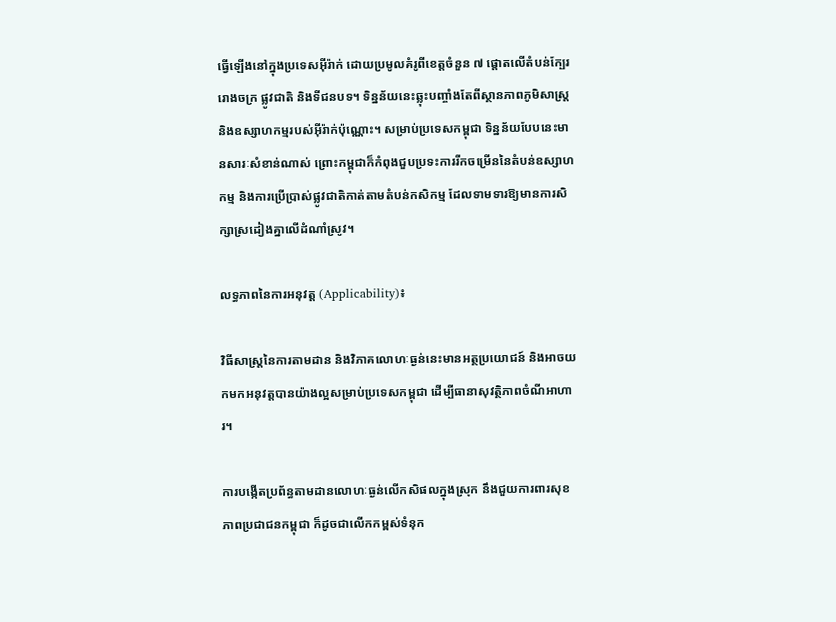ធ្វើឡើងនៅក្នុងប្រទេសអ៊ីរ៉ាក់ ដោយប្រមូលគំរូពីខេត្តចំនួន ៧ ផ្តោតលើតំបន់ក្បែររោងចក្រ ផ្លូវជាតិ និងទីជនបទ។ ទិន្នន័យនេះឆ្លុះបញ្ចាំងតែពីស្ថានភាពភូមិសាស្ត្រ និងឧស្សាហកម្មរបស់អ៊ីរ៉ាក់ប៉ុណ្ណោះ។ សម្រាប់ប្រទេសកម្ពុជា ទិន្នន័យបែបនេះមានសារៈសំខាន់ណាស់ ព្រោះកម្ពុជាក៏កំពុងជួបប្រទះការរីកចម្រើននៃតំបន់ឧស្សាហកម្ម និងការប្រើប្រាស់ផ្លូវជាតិកាត់តាមតំបន់កសិកម្ម ដែលទាមទារឱ្យមានការសិក្សាស្រដៀងគ្នាលើដំណាំស្រូវ។

លទ្ធភាពនៃការអនុវត្ត (Applicability)៖

វិធីសាស្ត្រនៃការតាមដាន និងវិភាគលោហៈធ្ងន់នេះមានអត្ថប្រយោជន៍ និងអាចយកមកអនុវត្តបានយ៉ាងល្អសម្រាប់ប្រទេសកម្ពុជា ដើម្បីធានាសុវត្ថិភាពចំណីអាហារ។

ការបង្កើតប្រព័ន្ធតាមដានលោហៈធ្ងន់លើកសិផលក្នុងស្រុក នឹងជួយការពារសុខភាពប្រជាជនកម្ពុជា ក៏ដូចជាលើកកម្ពស់ទំនុក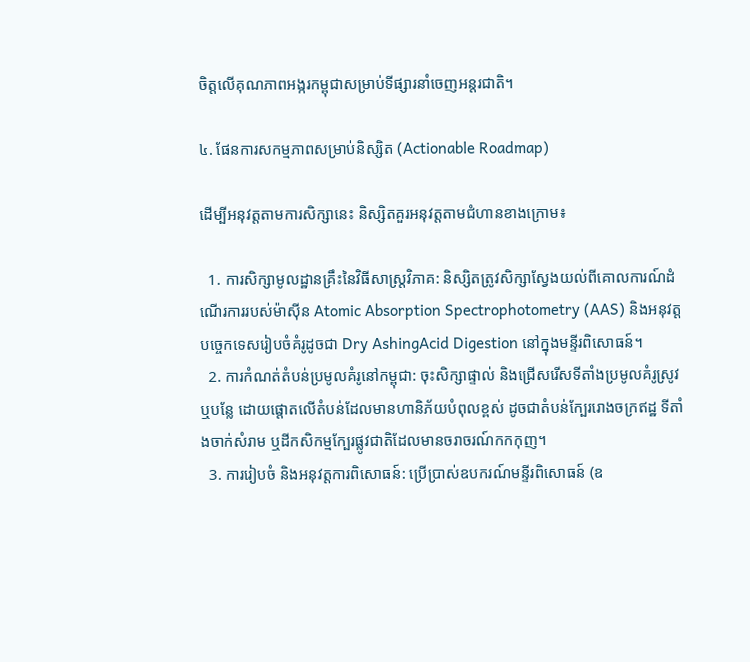ចិត្តលើគុណភាពអង្ករកម្ពុជាសម្រាប់ទីផ្សារនាំចេញអន្តរជាតិ។

៤. ផែនការសកម្មភាពសម្រាប់និស្សិត (Actionable Roadmap)

ដើម្បីអនុវត្តតាមការសិក្សានេះ និស្សិតគួរអនុវត្តតាមជំហានខាងក្រោម៖

  1. ការសិក្សាមូលដ្ឋានគ្រឹះនៃវិធីសាស្ត្រវិភាគ: និស្សិតត្រូវសិក្សាស្វែងយល់ពីគោលការណ៍ដំណើរការរបស់ម៉ាស៊ីន Atomic Absorption Spectrophotometry (AAS) និងអនុវត្តបច្ចេកទេសរៀបចំគំរូដូចជា Dry AshingAcid Digestion នៅក្នុងមន្ទីរពិសោធន៍។
  2. ការកំណត់តំបន់ប្រមូលគំរូនៅកម្ពុជា: ចុះសិក្សាផ្ទាល់ និងជ្រើសរើសទីតាំងប្រមូលគំរូស្រូវ ឬបន្លែ ដោយផ្តោតលើតំបន់ដែលមានហានិភ័យបំពុលខ្ពស់ ដូចជាតំបន់ក្បែររោងចក្រឥដ្ឋ ទីតាំងចាក់សំរាម ឬដីកសិកម្មក្បែរផ្លូវជាតិដែលមានចរាចរណ៍កកកុញ។
  3. ការរៀបចំ និងអនុវត្តការពិសោធន៍: ប្រើប្រាស់ឧបករណ៍មន្ទីរពិសោធន៍ (ឧ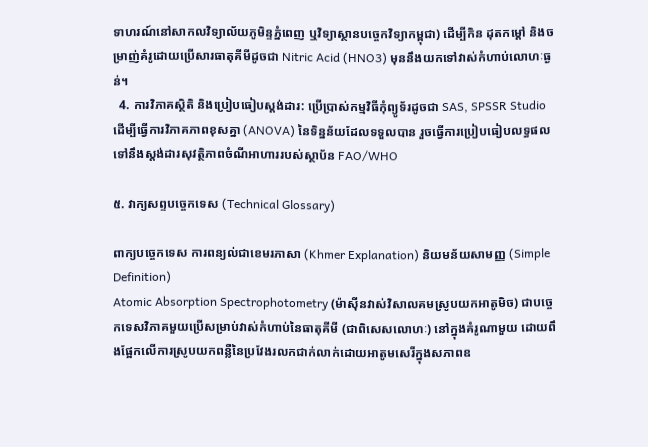ទាហរណ៍នៅសាកលវិទ្យាល័យភូមិន្ទភ្នំពេញ ឬវិទ្យាស្ថានបច្ចេកវិទ្យាកម្ពុជា) ដើម្បីកិន ដុតកម្ដៅ និងចម្រាញ់គំរូដោយប្រើសារធាតុគីមីដូចជា Nitric Acid (HNO3) មុននឹងយកទៅវាស់កំហាប់លោហៈធ្ងន់។
  4. ការវិភាគស្ថិតិ និងប្រៀបធៀបស្តង់ដារ: ប្រើប្រាស់កម្មវិធីកុំព្យូទ័រដូចជា SAS, SPSSR Studio ដើម្បីធ្វើការវិភាគភាពខុសគ្នា (ANOVA) នៃទិន្នន័យដែលទទួលបាន រួចធ្វើការប្រៀបធៀបលទ្ធផលទៅនឹងស្តង់ដារសុវត្ថិភាពចំណីអាហាររបស់ស្ថាប័ន FAO/WHO

៥. វាក្យសព្ទបច្ចេកទេស (Technical Glossary)

ពាក្យបច្ចេកទេស ការពន្យល់ជាខេមរភាសា (Khmer Explanation) និយមន័យសាមញ្ញ (Simple Definition)
Atomic Absorption Spectrophotometry (ម៉ាស៊ីនវាស់វិសាលគមស្រូបយកអាតូមិច) ជាបច្ចេកទេសវិភាគមួយប្រើសម្រាប់វាស់កំហាប់នៃធាតុគីមី (ជាពិសេសលោហៈ) នៅក្នុងគំរូណាមួយ ដោយពឹងផ្អែកលើការស្រូបយកពន្លឺនៃប្រវែងរលកជាក់លាក់ដោយអាតូមសេរីក្នុងសភាពឧ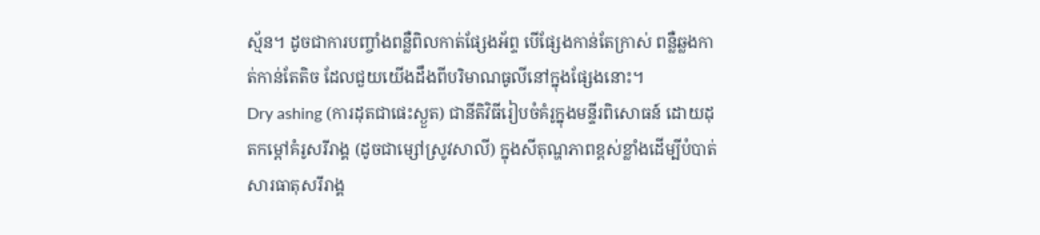ស្ម័ន។ ដូចជាការបញ្ចាំងពន្លឺពិលកាត់ផ្សែងអ័ព្ទ បើផ្សែងកាន់តែក្រាស់ ពន្លឺឆ្លងកាត់កាន់តែតិច ដែលជួយយើងដឹងពីបរិមាណធូលីនៅក្នុងផ្សែងនោះ។
Dry ashing (ការដុតជាផេះស្ងួត) ជានីតិវិធីរៀបចំគំរូក្នុងមន្ទីរពិសោធន៍ ដោយដុតកម្ដៅគំរូសរីរាង្គ (ដូចជាម្សៅស្រូវសាលី) ក្នុងសីតុណ្ហភាពខ្ពស់ខ្លាំងដើម្បីបំបាត់សារធាតុសរីរាង្គ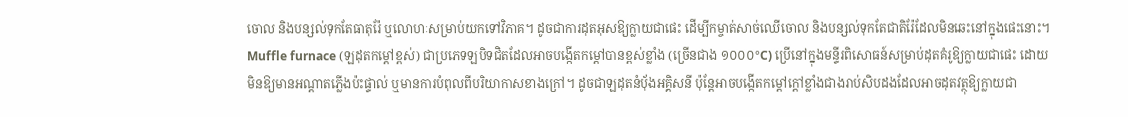ចោល និងបន្សល់ទុកតែធាតុរ៉ែ ឬលោហៈសម្រាប់យកទៅវិភាគ។ ដូចជាការដុតអុសឱ្យក្លាយជាផេះ ដើម្បីកម្ចាត់សាច់ឈើចោល និងបន្សល់ទុកតែជាតិរ៉ែដែលមិនឆេះនៅក្នុងផេះនោះ។
Muffle furnace (ឡដុតកម្ដៅខ្ពស់) ជាប្រភេទឡបិទជិតដែលអាចបង្កើតកម្ដៅបានខ្ពស់ខ្លាំង (ច្រើនជាង ១០០០°C) ប្រើនៅក្នុងមន្ទីរពិសោធន៍សម្រាប់ដុតគំរូឱ្យក្លាយជាផេះ ដោយមិនឱ្យមានអណ្តាតភ្លើងប៉ះផ្ទាល់ ឬមានការបំពុលពីបរិយាកាសខាងក្រៅ។ ដូចជាឡដុតនំប៉័ងអគ្គិសនី ប៉ុន្តែអាចបង្កើតកម្ដៅក្តៅខ្លាំងជាងរាប់សិបដងដែលអាចដុតវត្ថុឱ្យក្លាយជា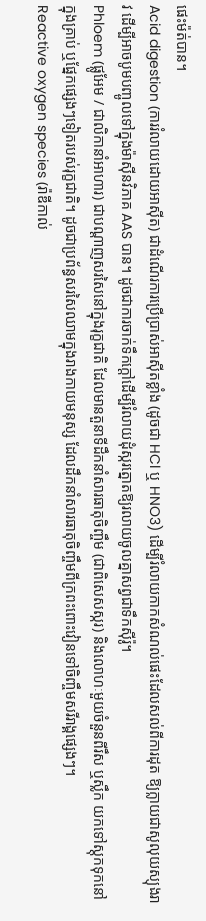ផេះម៉ត់បាន។
Acid digestion (ការរំលាយដោយអាស៊ីត) ជាដំណើរការប្រើប្រាស់អាស៊ីតខ្លាំង (ដូចជា HCl ឬ HNO3) ដើម្បីរំលាយកាកសំណល់ផេះដែលសល់ពីការដុត ឱ្យក្លាយជាសូលុយស្យុងរាវ ដើម្បីអាចបូមបញ្ចូលទៅក្នុងម៉ាស៊ីនវិភាគ AAS បាន។ ដូចជាការចាក់ទឹកក្ដៅដើម្បីរំលាយដុំស្ករត្នោតឱ្យរលាយចូលគ្នាសព្វជាទឹកស៊ីរ៉ូ។
Phloem (ផ្លូអែម / ជាលិកានាំអាហារ) ជាបណ្តាញសរសៃនៅក្នុងរុក្ខជាតិ ដែលមានតួនាទីដឹកនាំសារធាតុចិញ្ចឹម (ជាពិសេសស្ករ) និងលោហៈមួយចំនួនពីរឹស ឬស្លឹក យកទៅស្តុកទុកនៅក្នុងគ្រាប់ ឬផ្នែកផ្សេងៗទៀតរបស់រុក្ខជាតិ។ ដូចជាប្រព័ន្ធសរសៃឈាមក្នុងរាងកាយមនុស្ស ដែលដឹកនាំសារធាតុចិញ្ចឹមពីក្រពះពោះវៀនទៅចិញ្ចឹមសរីរាង្គផ្សេងៗ។
Reactive oxygen species (រ៉ាឌីកាល់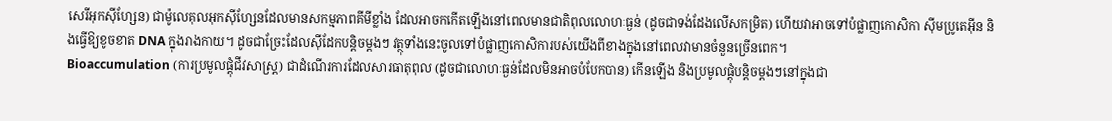សេរីអុកស៊ីហ្សែន) ជាម៉ូលេគុលអុកស៊ីហ្សែនដែលមានសកម្មភាពគីមីខ្លាំង ដែលអាចកកើតឡើងនៅពេលមានជាតិពុលលោហៈធ្ងន់ (ដូចជាទង់ដែងលើសកម្រិត) ហើយវាអាចទៅបំផ្លាញកោសិកា ស៊ីមប្រូតេអ៊ីន និងធ្វើឱ្យខូចខាត DNA ក្នុងរាងកាយ។ ដូចជាច្រែះដែលស៊ីដែកបន្តិចម្តងៗ វត្ថុទាំងនេះចូលទៅបំផ្លាញកោសិការបស់យើងពីខាងក្នុងនៅពេលវាមានចំនួនច្រើនពេក។
Bioaccumulation (ការប្រមូលផ្តុំជីវសាស្រ្ត) ជាដំណើរការដែលសារធាតុពុល (ដូចជាលោហៈធ្ងន់ដែលមិនអាចបំបែកបាន) កើនឡើង និងប្រមូលផ្តុំបន្តិចម្តងៗនៅក្នុងជា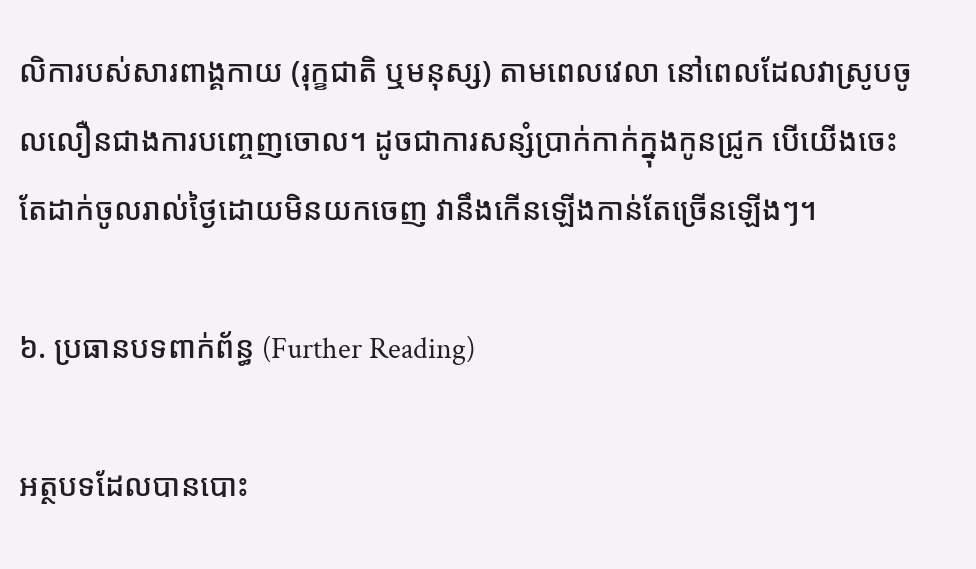លិការបស់សារពាង្គកាយ (រុក្ខជាតិ ឬមនុស្ស) តាមពេលវេលា នៅពេលដែលវាស្រូបចូលលឿនជាងការបញ្ចេញចោល។ ដូចជាការសន្សំប្រាក់កាក់ក្នុងកូនជ្រូក បើយើងចេះតែដាក់ចូលរាល់ថ្ងៃដោយមិនយកចេញ វានឹងកើនឡើងកាន់តែច្រើនឡើងៗ។

៦. ប្រធានបទពាក់ព័ន្ធ (Further Reading)

អត្ថបទដែលបានបោះ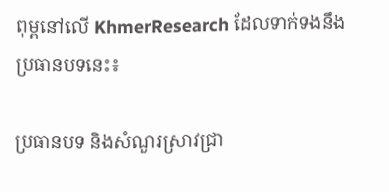ពុម្ពនៅលើ KhmerResearch ដែលទាក់ទងនឹងប្រធានបទនេះ៖

ប្រធានបទ និងសំណួរស្រាវជ្រា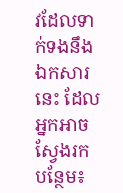វដែលទាក់ទងនឹងឯកសារនេះ ដែលអ្នកអាចស្វែងរកបន្ថែម៖